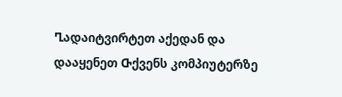Ⴂადაიტვირტეთ აქედან და დააყენეთ Ⴇქვენს კომპიუტერზე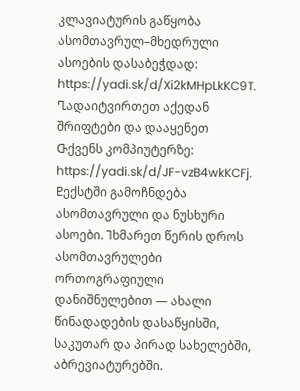კლავიატურის გაწყობა ასომთავრულ–მხედრული ასოების დასაბეჭდად: https://yadi.sk/d/Xi2kMHpLkKC9T. Ⴂადაიტვირთეთ აქედან შრიფტები და დააყენეთ Ⴇქვენს კომპიუტერზე: https://yadi.sk/d/JF-vzB4wkKCFj. Ⴒექსტში გამოჩნდება ასომთავრული და ნუსხური ასოები. Ⴈხმარეთ წერის დროს ასომთავრულები ორთოგრაფიული დანიშნულებით — ახალი წინადადების დასაწყისში, საკუთარ და პირად სახელებში, აბრევიატურებში.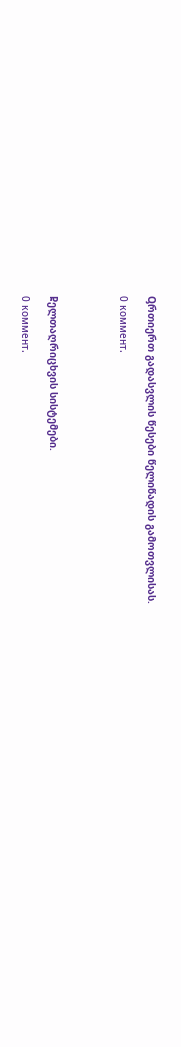Ⴓრთიერთ გადასვლის წესები წელიწადის გამოთვლისას.

0 коммент.




Ⴜელთაღრიცხვის სისტემები.

0 коммент.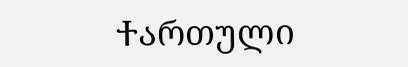Ⴕართული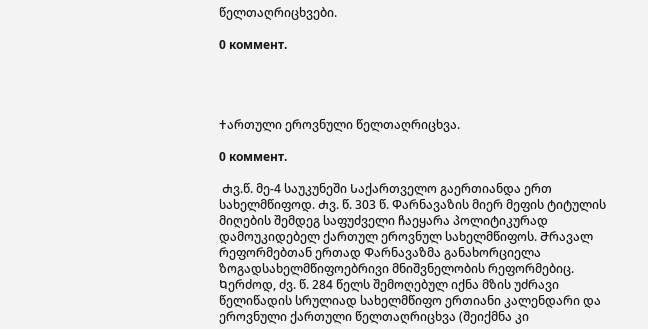წელთაღრიცხვები.

0 коммент.




Ⴕართული ეროვნული წელთაღრიცხვა.

0 коммент.

 Ⴛვ.წ. მე-4 საუკუნეში Ⴑაქართველო გაერთიანდა ერთ სახელმწიფოდ. Ⴛვ. წ. 303 წ. Ⴔარნავაზის მიერ მეფის ტიტულის მიღების შემდეგ საფუძველი ჩაეყარა პოლიტიკურად დამოუკიდებელ ქართულ ეროვნულ სახელმწიფოს. Ⴋრავალ რეფორმებთან ერთად Ⴔარნავაზმა განახორციელა ზოგადსახელმწიფოებრივი მნიშვნელობის რეფორმებიც. Ⴉერძოდ, ძვ. წ. 284 წელს შემოღებულ იქნა მზის უძრავი წელიწადის სრულიად სახელმწიფო ერთიანი კალენდარი და ეროვნული ქართული წელთაღრიცხვა (შეიქმნა კი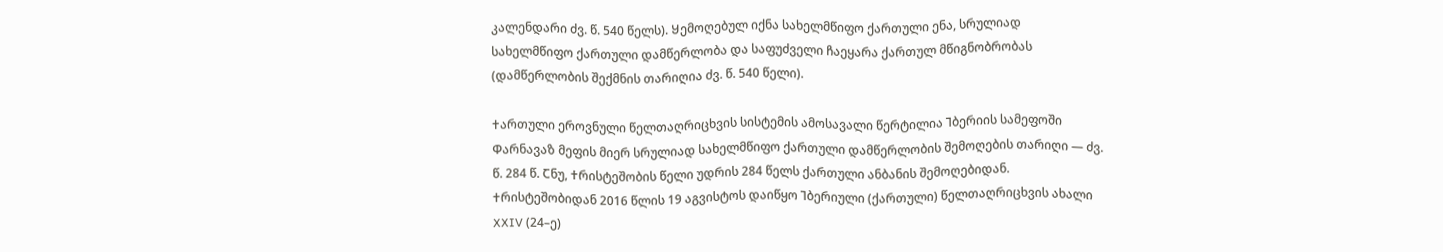კალენდარი ძვ. წ. 540 წელს). Ⴘემოღებულ იქნა სახელმწიფო ქართული ენა, სრულიად  სახელმწიფო ქართული დამწერლობა და საფუძველი ჩაეყარა ქართულ მწიგნობრობას (დამწერლობის შექმნის თარიღია ძვ. წ. 540 წელი).

Ⴕართული ეროვნული წელთაღრიცხვის სისტემის ამოსავალი წერტილია Ⴈბერიის სამეფოში Ⴔარნავაზ მეფის მიერ სრულიად სახელმწიფო ქართული დამწერლობის შემოღების თარიღი — ძვ. წ. 284 წ. Ⴀნუ, Ⴕრისტეშობის წელი უდრის 284 წელს ქართული ანბანის შემოღებიდან. Ⴕრისტეშობიდან 2016 წლის 19 აგვისტოს დაიწყო Ⴈბერიული (ქართული) წელთაღრიცხვის ახალი XXIV (24–ე)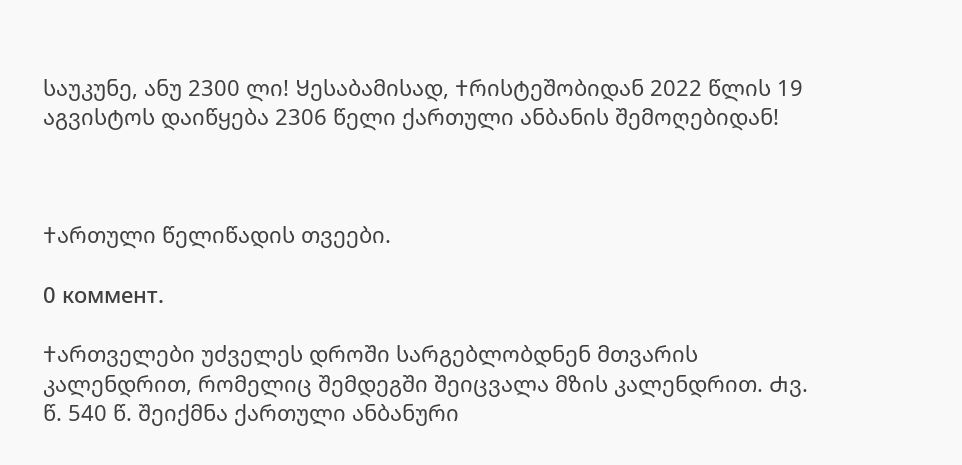საუკუნე, ანუ 2300 ლი! Ⴘესაბამისად, Ⴕრისტეშობიდან 2022 წლის 19 აგვისტოს დაიწყება 2306 წელი ქართული ანბანის შემოღებიდან!



Ⴕართული წელიწადის თვეები.

0 коммент.

Ⴕართველები უძველეს დროში სარგებლობდნენ მთვარის კალენდრით, რომელიც შემდეგში შეიცვალა მზის კალენდრით. Ⴛვ. წ. 540 წ. შეიქმნა ქართული ანბანური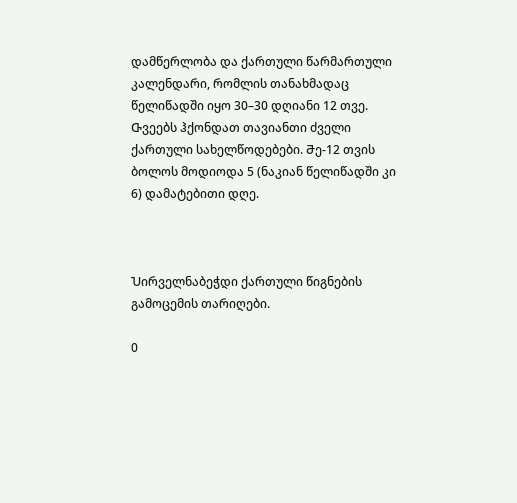დამწერლობა და ქართული წარმართული კალენდარი, რომლის თანახმადაც წელიწადში იყო 30–30 დღიანი 12 თვე. Ⴇვეებს ჰქონდათ თავიანთი ძველი ქართული სახელწოდებები. Ⴋე-12 თვის ბოლოს მოდიოდა 5 (ნაკიან წელიწადში კი 6) დამატებითი დღე.



Ⴎირველნაბეჭდი ქართული წიგნების გამოცემის თარიღები.

0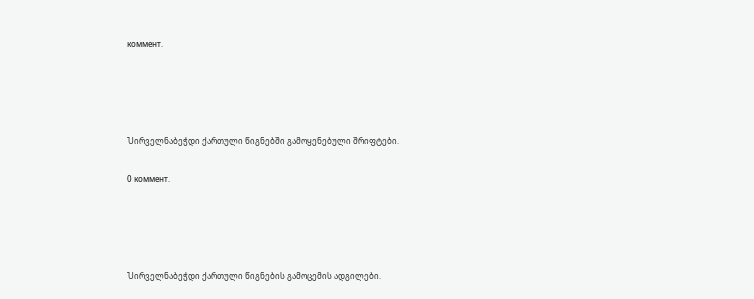коммент.




Ⴎირველნაბეჭდი ქართული წიგნებში გამოყენებული შრიფტები.

0 коммент.




Ⴎირველნაბეჭდი ქართული წიგნების გამოცემის ადგილები.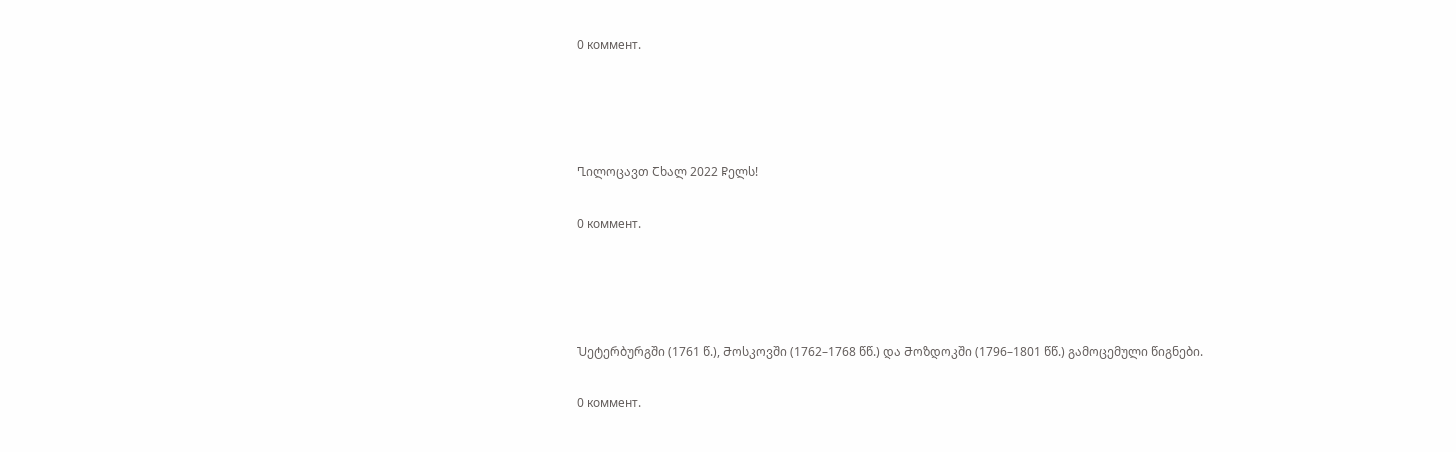0 коммент.




Ⴂილოცავთ Ⴀხალ 2022 Ⴜელს!

0 коммент.




Ⴎეტერბურგში (1761 წ.), Ⴋოსკოვში (1762–1768 წწ.) და Ⴋოზდოკში (1796–1801 წწ.) გამოცემული წიგნები.

0 коммент.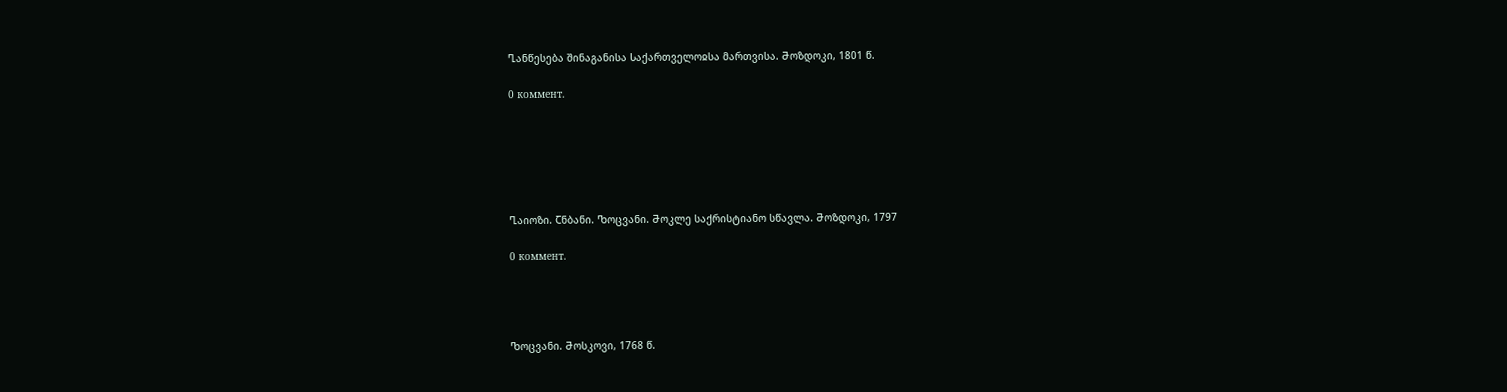Ⴂანწესება შინაგანისა Ⴑაქართველოჲსა მართვისა. Ⴋოზდოკი, 1801 წ.

0 коммент.






Ⴂაიოზი. Ⴀნბანი. Ⴊოცვანი. Ⴋოკლე საქრისტიანო სწავლა. Ⴋოზდოკი, 1797

0 коммент.




Ⴊოცვანი. Ⴋოსკოვი, 1768 წ.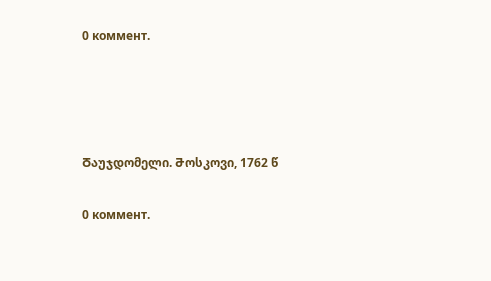0 коммент.




Ⴃაუჯდომელი. Ⴋოსკოვი, 1762 წ

0 коммент.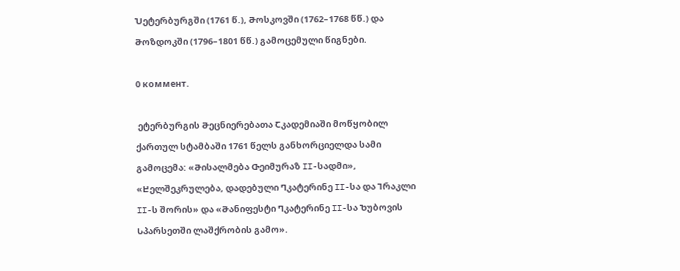Ⴎეტერბურგში (1761 წ.), Ⴋოსკოვში (1762–1768 წწ.) და Ⴋოზდოკში (1796–1801 წწ.) გამოცემული წიგნები.

0 коммент.

 ეტერბურგის Ⴋეცნიერებათა Ⴀკადემიაში მოწყობილ ქართულ სტამბაში 1761 წელს განხორციელდა სამი გამოცემა: «Ⴋისალმება Ⴇეიმურაზ II-სადმი», «Ⴞელშეკრულება, დადებული Ⴄკატერინე II-სა და Ⴈრაკლი II-ს შორის» და «Ⴋანიფესტი Ⴄკატერინე II-სა Ⴆუბოვის Ⴑპარსეთში ლაშქრობის გამო».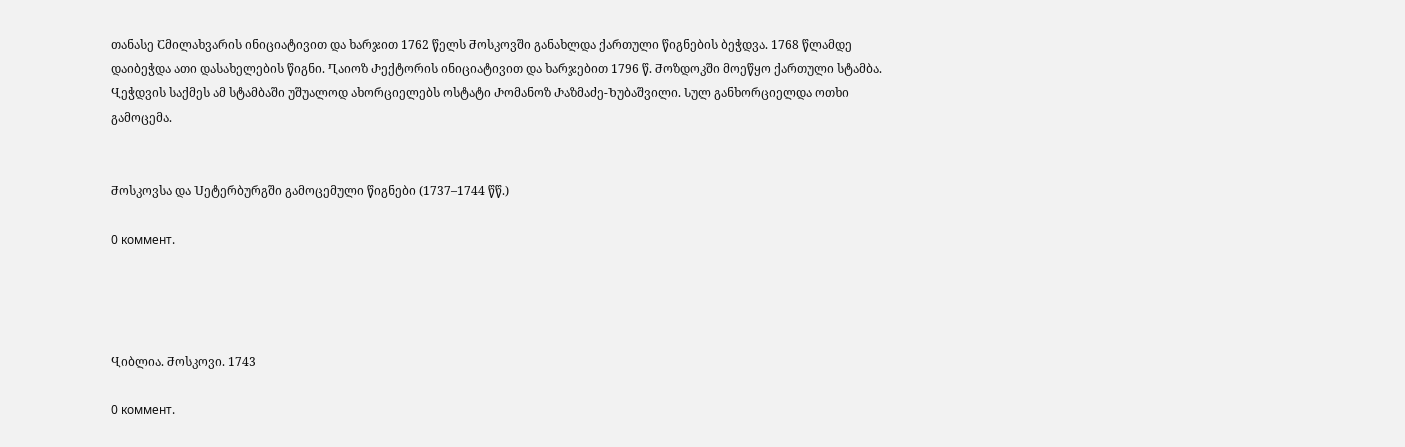თანასე Ⴀმილახვარის ინიციატივით და ხარჯით 1762 წელს Ⴋოსკოვში განახლდა ქართული წიგნების ბეჭდვა. 1768 წლამდე დაიბეჭდა ათი დასახელების წიგნი. Ⴂაიოზ Ⴐექტორის ინიციატივით და ხარჯებით 1796 წ. Ⴋოზდოკში მოეწყო ქართული სტამბა. Ⴁეჭდვის საქმეს ამ სტამბაში უშუალოდ ახორციელებს ოსტატი Ⴐომანოზ Ⴐაზმაძე-Ⴆუბაშვილი. Ⴑულ განხორციელდა ოთხი გამოცემა.


Ⴋოსკოვსა და Ⴎეტერბურგში გამოცემული წიგნები (1737–1744 წწ.)

0 коммент.




Ⴁიბლია. Ⴋოსკოვი. 1743

0 коммент.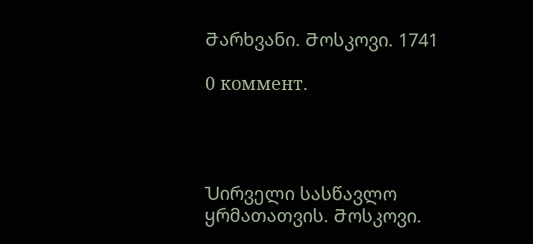Ⴋარხვანი. Ⴋოსკოვი. 1741

0 коммент.




Ⴎირველი სასწავლო ყრმათათვის. Ⴋოსკოვი.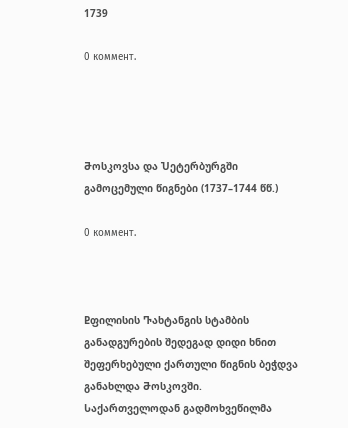1739

0 коммент.




Ⴋოსკოვსა და Ⴎეტერბურგში გამოცემული წიგნები (1737–1744 წწ.)

0 коммент.



Ⴒფილისის Ⴅახტანგის სტამბის განადგურების შედეგად დიდი ხნით შეფერხებული ქართული წიგნის ბეჭდვა განახლდა Ⴋოსკოვში. Ⴑაქართველოდან გადმოხვეწილმა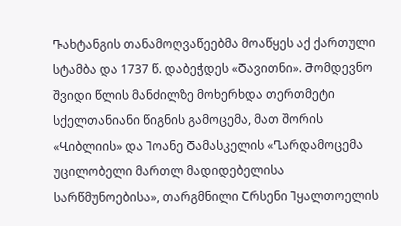Ⴅახტანგის თანამოღვაწეებმა მოაწყეს აქ ქართული სტამბა და 1737 წ. დაბეჭდეს «Ⴃავითნი». Ⴋომდევნო შვიდი წლის მანძილზე მოხერხდა თერთმეტი სქელთანიანი წიგნის გამოცემა, მათ შორის «Ⴁიბლიის» და Ⴈოანე Ⴃამასკელის «Ⴂარდამოცემა უცილობელი მართლ მადიდებელისა სარწმუნოებისა», თარგმნილი Ⴀრსენი Ⴈყალთოელის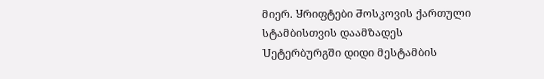მიერ. Ⴘრიფტები Ⴋოსკოვის ქართული სტამბისთვის დაამზადეს Ⴎეტერბურგში დიდი მესტამბის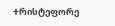Ⴕრისტეფორე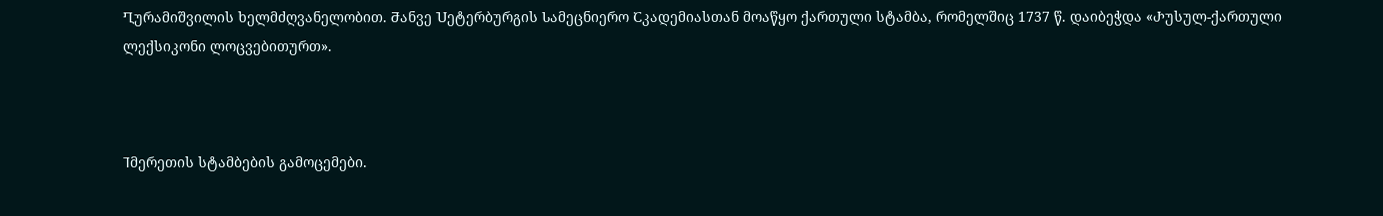Ⴂურამიშვილის ხელმძღვანელობით. Ⴋანვე Ⴎეტერბურგის Ⴑამეცნიერო Ⴀკადემიასთან მოაწყო ქართული სტამბა, რომელშიც 1737 წ. დაიბეჭდა «Ⴐუსულ-ქართული ლექსიკონი ლოცვებითურთ».



Ⴈმერეთის სტამბების გამოცემები.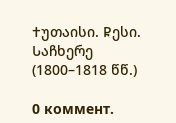Ⴕუთაისი. Ⴜესი. Ⴑაჩხერე (1800–1818 წწ.)

0 коммент.